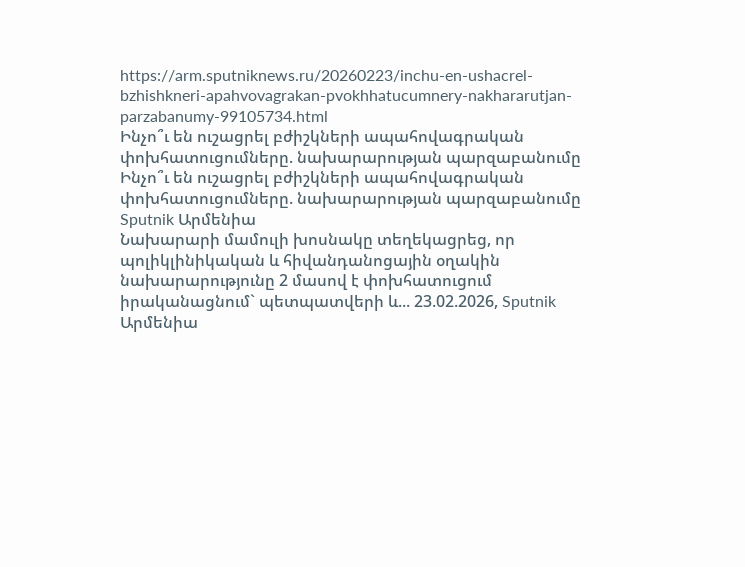https://arm.sputniknews.ru/20260223/inchu-en-ushacrel-bzhishkneri-apahvovagrakan-pvokhhatucumnery-nakhararutjan-parzabanumy-99105734.html
Ինչո՞ւ են ուշացրել բժիշկների ապահովագրական փոխհատուցումները. նախարարության պարզաբանումը
Ինչո՞ւ են ուշացրել բժիշկների ապահովագրական փոխհատուցումները. նախարարության պարզաբանումը
Sputnik Արմենիա
Նախարարի մամուլի խոսնակը տեղեկացրեց, որ պոլիկլինիկական և հիվանդանոցային օղակին նախարարությունը 2 մասով է փոխհատուցում իրականացնում` պետպատվերի և... 23.02.2026, Sputnik Արմենիա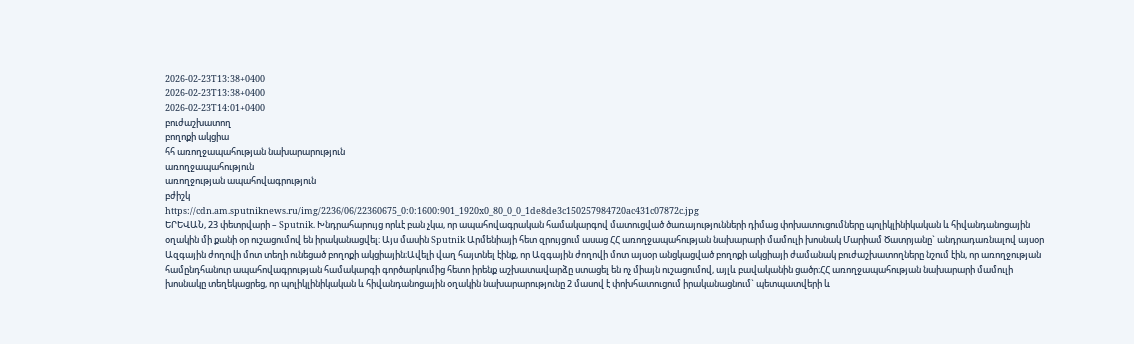2026-02-23T13:38+0400
2026-02-23T13:38+0400
2026-02-23T14:01+0400
բուժաշխատող
բողոքի ակցիա
հհ առողջապահության նախարարություն
առողջապահություն
առողջության ապահովագրություն
բժիշկ
https://cdn.am.sputniknews.ru/img/2236/06/22360675_0:0:1600:901_1920x0_80_0_0_1de8de3c150257984720ac431c07872c.jpg
ԵՐԵՎԱՆ, 23 փետրվարի – Sputnik. Խնդրահարույց որևէ բան չկա, որ ապահովագրական համակարգով մատուցված ծառայությունների դիմաց փոխատուցումները պոլիկլինիկական և հիվանդանոցային օղակին մի քանի օր ուշացումով են իրականացվել։ Այս մասին Sputnik Արմենիայի հետ զրույցում ասաց ՀՀ առողջապահության նախարարի մամուլի խոսնակ Մարիամ Ծատրյանը` անդրադառնալով այսօր Ազգային ժողովի մոտ տեղի ունեցած բողոքի ակցիային։Ավելի վաղ հայտնել էինք, որ Ազգային ժողովի մոտ այսօր անցկացված բողոքի ակցիայի ժամանակ բուժաշխատողները նշում էին, որ առողջության համընդհանուր ապահովագրության համակարգի գործարկումից հետո իրենք աշխատավարձը ստացել են ոչ միայն ուշացումով, այլև բավականին ցածր։ՀՀ առողջապահության նախարարի մամուլի խոսնակը տեղեկացրեց, որ պոլիկլինիկական և հիվանդանոցային օղակին նախարարությունը 2 մասով է փոխհատուցում իրականացնում` պետպատվերի և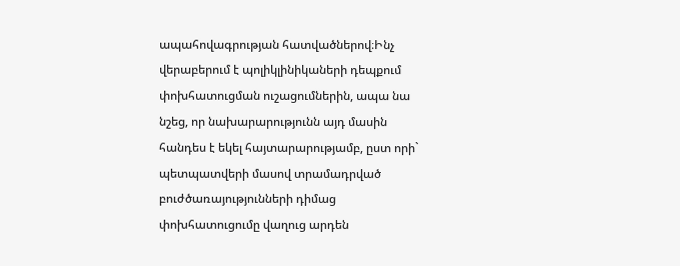ապահովագրության հատվածներով։Ինչ վերաբերում է պոլիկլինիկաների դեպքում փոխհատուցման ուշացումներին, ապա նա նշեց, որ նախարարությունն այդ մասին հանդես է եկել հայտարարությամբ, ըստ որի` պետպատվերի մասով տրամադրված բուժծառայությունների դիմաց փոխհատուցումը վաղուց արդեն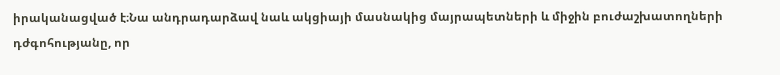իրականացված է։Նա անդրադարձավ նաև ակցիայի մասնակից մայրապետների և միջին բուժաշխատողների դժգոհությանը, որ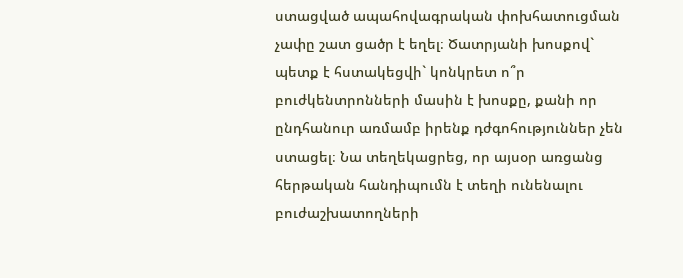ստացված ապահովագրական փոխհատուցման չափը շատ ցածր է եղել։ Ծատրյանի խոսքով` պետք է հստակեցվի` կոնկրետ ո՞ր բուժկենտրոնների մասին է խոսքը, քանի որ ընդհանուր առմամբ իրենք դժգոհություններ չեն ստացել։ Նա տեղեկացրեց, որ այսօր առցանց հերթական հանդիպումն է տեղի ունենալու բուժաշխատողների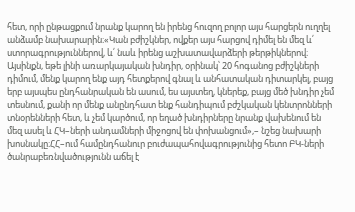հետ, որի ընթացքում նրանք կարող են իրենց հուզող բոլոր այս հարցերն ուղղել անձամբ նախարարին։«Կան բժիշկներ, ովքեր այս հարցով դիմել են մեզ և՛ ստորագրություններով, և՛ նաև իրենց աշխատավարձերի թերթիկներով։ Այսինքն, եթե լինի առարկայական խնդիր, օրինակ՝ 20 հոգանոց բժիշկների դիմում, մենք կարող ենք այդ հետքերով գնալ և անհատական դիտարկել, բայց երբ այսպես ընդհանրական են ասում, ես այստեղ, կներեք, բայց մեծ խնդիր չեմ տեսնում, քանի որ մենք անընդհատ ենք հանդիպում բժշկական կենտրոնների տնօրենների հետ, և չեմ կարծում, որ եղած խնդիրները նրանք վախենում են մեզ ասել և ՀԿ–ների անդամների միջոցով են փոխանցում»,– նշեց նախարի խոսնակը։ՀՀ–ում համընդհանուր բուժապահովագրությունից հետո ԲԿ-ների ծանրաբեռնվածությունն աճել է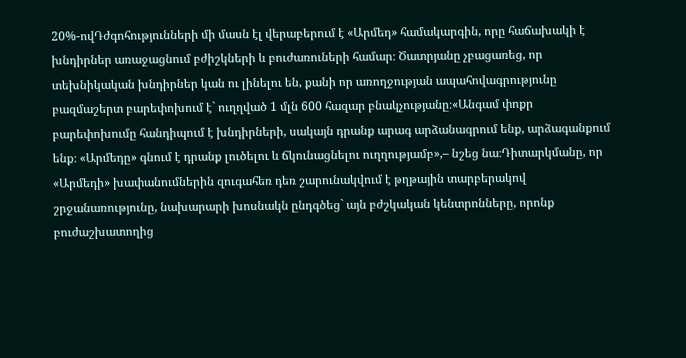20%-ովԴժգոհությունների մի մասն էլ վերաբերում է «Արմեդ» համակարգին, որը հաճախակի է խնդիրներ առաջացնում բժիշկների և բուժառուների համար։ Ծատրյանը չբացառեց, որ տեխնիկական խնդիրներ կան ու լինելու են, քանի որ առողջության ապահովագրությունը բազմաշերտ բարեփոխում է` ուղղված 1 մլն 600 հազար բնակչությանը։«Անգամ փոքր բարեփոխումը հանդիպում է խնդիրների, սակայն դրանք արագ արձանագրում ենք, արձագանքում ենք։ «Արմեդը» գնում է դրանք լուծելու և ճկունացնելու ուղղությամբ»,– նշեց նա։Դիտարկմանը, որ «Արմեդի» խափանումներին զուգահեռ դեռ շարունակվում է թղթային տարբերակով շրջանառությունը, նախարարի խոսնակն ընդգծեց` այն բժշկական կենտրոնները, որոնք բուժաշխատողից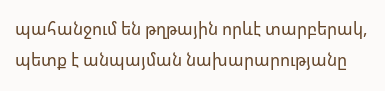պահանջում են թղթային որևէ տարբերակ, պետք է անպայման նախարարությանը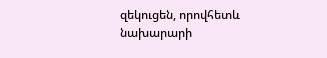զեկուցեն, որովհետև նախարարի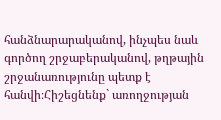հանձնարարականով, ինչպես նաև գործող շրջաբերականով, թղթային շրջանառությունը պետք է հանվի։Հիշեցնենք` առողջության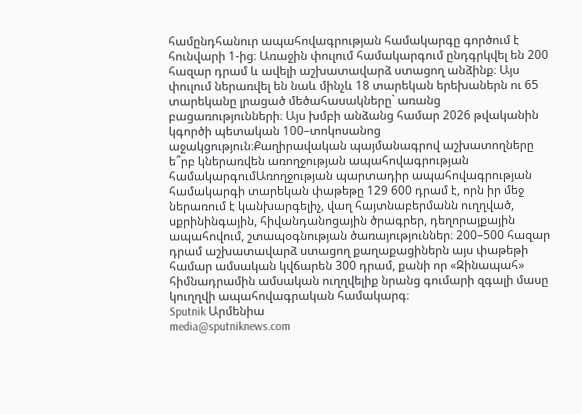համընդհանուր ապահովագրության համակարգը գործում է հունվարի 1-ից։ Առաջին փուլում համակարգում ընդգրկվել են 200 հազար դրամ և ավելի աշխատավարձ ստացող անձինք։ Այս փուլում ներառվել են նաև մինչև 18 տարեկան երեխաներն ու 65 տարեկանը լրացած մեծահասակները` առանց բացառությունների։ Այս խմբի անձանց համար 2026 թվականին կգործի պետական 100–տոկոսանոց աջակցություն։Քաղիրավական պայմանագրով աշխատողները ե՞րբ կներառվեն առողջության ապահովագրության համակարգումԱռողջության պարտադիր ապահովագրության համակարգի տարեկան փաթեթը 129 600 դրամ է, որն իր մեջ ներառում է կանխարգելիչ, վաղ հայտնաբերմանն ուղղված, սքրինինգային, հիվանդանոցային ծրագրեր, դեղորայքային ապահովում, շտապօգնության ծառայություններ։ 200–500 հազար դրամ աշխատավարձ ստացող քաղաքացիներն այս փաթեթի համար ամսական կվճարեն 300 դրամ, քանի որ «Զինապահ» հիմնադրամին ամսական ուղղվելիք նրանց գումարի զգալի մասը կուղղվի ապահովագրական համակարգ։
Sputnik Արմենիա
media@sputniknews.com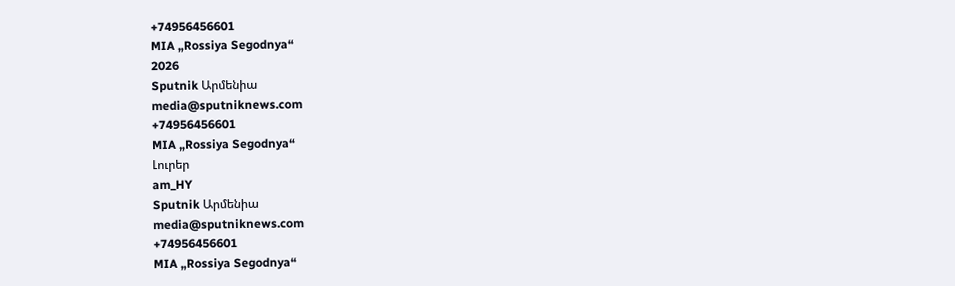+74956456601
MIA „Rossiya Segodnya“
2026
Sputnik Արմենիա
media@sputniknews.com
+74956456601
MIA „Rossiya Segodnya“
Լուրեր
am_HY
Sputnik Արմենիա
media@sputniknews.com
+74956456601
MIA „Rossiya Segodnya“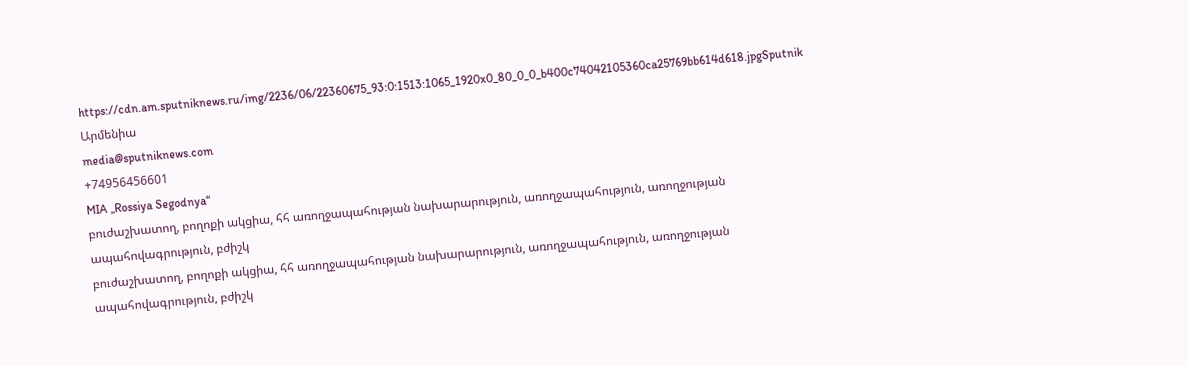https://cdn.am.sputniknews.ru/img/2236/06/22360675_93:0:1513:1065_1920x0_80_0_0_b400c74042105360ca25769bb614d618.jpgSputnik Արմենիա
media@sputniknews.com
+74956456601
MIA „Rossiya Segodnya“
բուժաշխատող, բողոքի ակցիա, հհ առողջապահության նախարարություն, առողջապահություն, առողջության ապահովագրություն, բժիշկ
բուժաշխատող, բողոքի ակցիա, հհ առողջապահության նախարարություն, առողջապահություն, առողջության ապահովագրություն, բժիշկ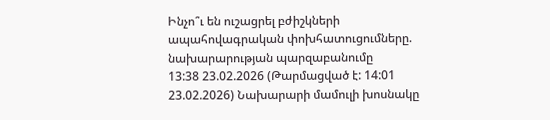Ինչո՞ւ են ուշացրել բժիշկների ապահովագրական փոխհատուցումները. նախարարության պարզաբանումը
13:38 23.02.2026 (Թարմացված է: 14:01 23.02.2026) Նախարարի մամուլի խոսնակը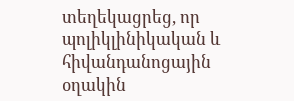տեղեկացրեց, որ պոլիկլինիկական և հիվանդանոցային օղակին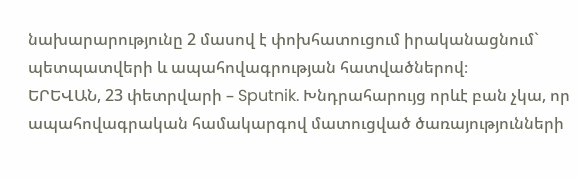նախարարությունը 2 մասով է փոխհատուցում իրականացնում` պետպատվերի և ապահովագրության հատվածներով։
ԵՐԵՎԱՆ, 23 փետրվարի – Sputnik. Խնդրահարույց որևէ բան չկա, որ ապահովագրական համակարգով մատուցված ծառայությունների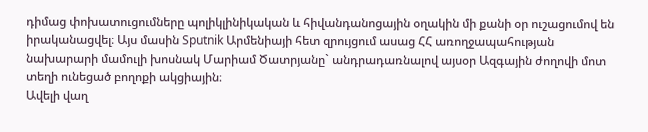դիմաց փոխատուցումները պոլիկլինիկական և հիվանդանոցային օղակին մի քանի օր ուշացումով են իրականացվել։ Այս մասին Sputnik Արմենիայի հետ զրույցում ասաց ՀՀ առողջապահության նախարարի մամուլի խոսնակ Մարիամ Ծատրյանը` անդրադառնալով այսօր Ազգային ժողովի մոտ տեղի ունեցած բողոքի ակցիային։
Ավելի վաղ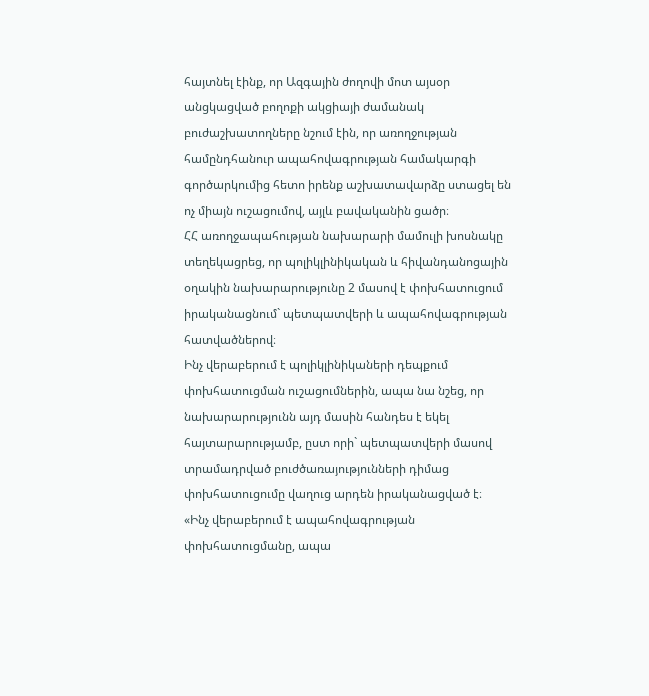հայտնել էինք, որ Ազգային ժողովի մոտ այսօր անցկացված բողոքի ակցիայի ժամանակ բուժաշխատողները նշում էին, որ առողջության համընդհանուր ապահովագրության համակարգի գործարկումից հետո իրենք աշխատավարձը ստացել են ոչ միայն ուշացումով, այլև բավականին ցածր։
ՀՀ առողջապահության նախարարի մամուլի խոսնակը տեղեկացրեց, որ պոլիկլինիկական և հիվանդանոցային օղակին նախարարությունը 2 մասով է փոխհատուցում իրականացնում` պետպատվերի և ապահովագրության հատվածներով։
Ինչ վերաբերում է պոլիկլինիկաների դեպքում փոխհատուցման ուշացումներին, ապա նա նշեց, որ նախարարությունն այդ մասին հանդես է եկել հայտարարությամբ, ըստ որի` պետպատվերի մասով տրամադրված բուժծառայությունների դիմաց փոխհատուցումը վաղուց արդեն իրականացված է։
«Ինչ վերաբերում է ապահովագրության փոխհատուցմանը, ապա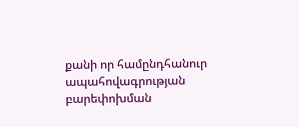քանի որ համընդհանուր ապահովագրության բարեփոխման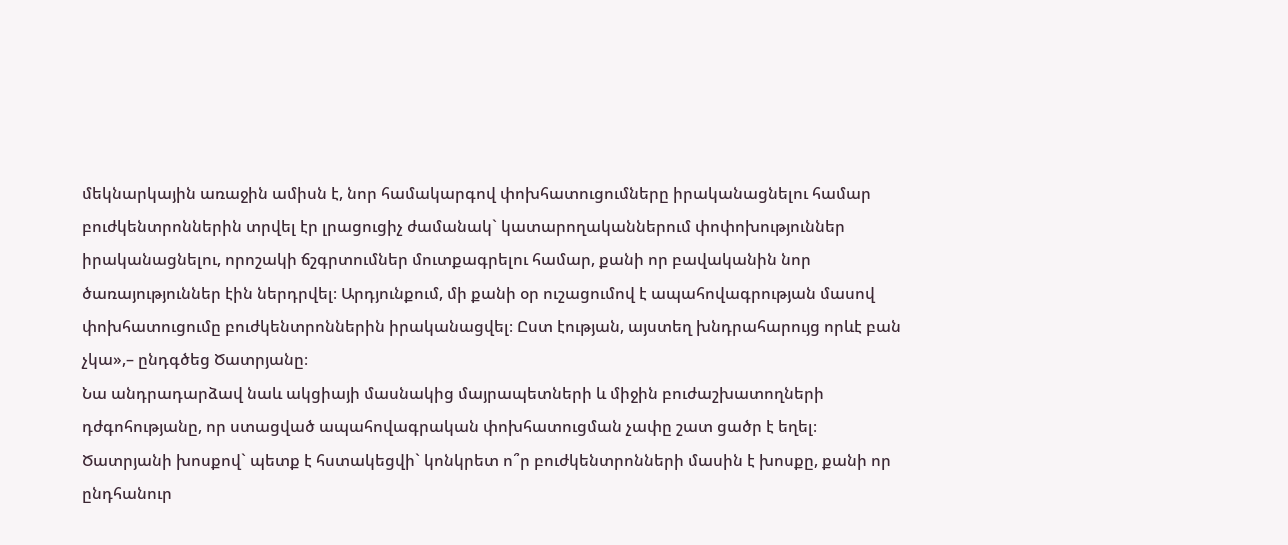մեկնարկային առաջին ամիսն է, նոր համակարգով փոխհատուցումները իրականացնելու համար բուժկենտրոններին տրվել էր լրացուցիչ ժամանակ` կատարողականներում փոփոխություններ իրականացնելու, որոշակի ճշգրտումներ մուտքագրելու համար, քանի որ բավականին նոր ծառայություններ էին ներդրվել։ Արդյունքում, մի քանի օր ուշացումով է ապահովագրության մասով փոխհատուցումը բուժկենտրոններին իրականացվել։ Ըստ էության, այստեղ խնդրահարույց որևէ բան չկա»,– ընդգծեց Ծատրյանը։
Նա անդրադարձավ նաև ակցիայի մասնակից մայրապետների և միջին բուժաշխատողների դժգոհությանը, որ ստացված ապահովագրական փոխհատուցման չափը շատ ցածր է եղել։ Ծատրյանի խոսքով` պետք է հստակեցվի` կոնկրետ ո՞ր բուժկենտրոնների մասին է խոսքը, քանի որ ընդհանուր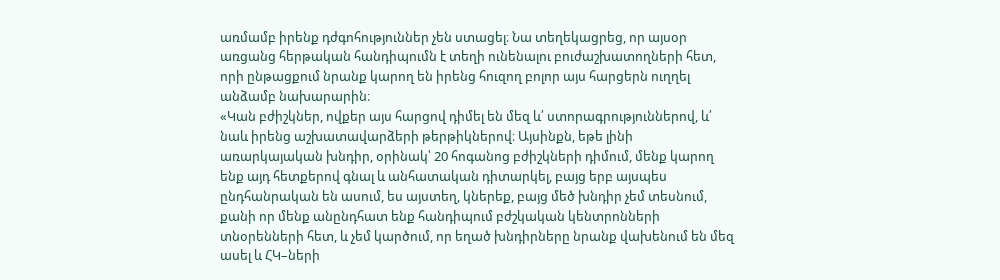առմամբ իրենք դժգոհություններ չեն ստացել։ Նա տեղեկացրեց, որ այսօր առցանց հերթական հանդիպումն է տեղի ունենալու բուժաշխատողների հետ, որի ընթացքում նրանք կարող են իրենց հուզող բոլոր այս հարցերն ուղղել անձամբ նախարարին։
«Կան բժիշկներ, ովքեր այս հարցով դիմել են մեզ և՛ ստորագրություններով, և՛ նաև իրենց աշխատավարձերի թերթիկներով։ Այսինքն, եթե լինի առարկայական խնդիր, օրինակ՝ 20 հոգանոց բժիշկների դիմում, մենք կարող ենք այդ հետքերով գնալ և անհատական դիտարկել, բայց երբ այսպես ընդհանրական են ասում, ես այստեղ, կներեք, բայց մեծ խնդիր չեմ տեսնում, քանի որ մենք անընդհատ ենք հանդիպում բժշկական կենտրոնների տնօրենների հետ, և չեմ կարծում, որ եղած խնդիրները նրանք վախենում են մեզ ասել և ՀԿ–ների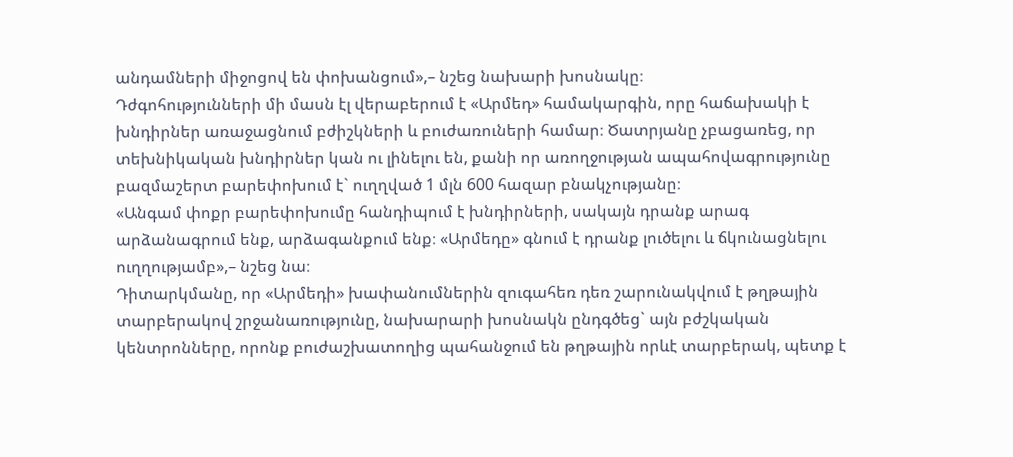անդամների միջոցով են փոխանցում»,– նշեց նախարի խոսնակը։
Դժգոհությունների մի մասն էլ վերաբերում է «Արմեդ» համակարգին, որը հաճախակի է խնդիրներ առաջացնում բժիշկների և բուժառուների համար։ Ծատրյանը չբացառեց, որ տեխնիկական խնդիրներ կան ու լինելու են, քանի որ առողջության ապահովագրությունը բազմաշերտ բարեփոխում է` ուղղված 1 մլն 600 հազար բնակչությանը։
«Անգամ փոքր բարեփոխումը հանդիպում է խնդիրների, սակայն դրանք արագ արձանագրում ենք, արձագանքում ենք։ «Արմեդը» գնում է դրանք լուծելու և ճկունացնելու ուղղությամբ»,– նշեց նա։
Դիտարկմանը, որ «Արմեդի» խափանումներին զուգահեռ դեռ շարունակվում է թղթային տարբերակով շրջանառությունը, նախարարի խոսնակն ընդգծեց` այն բժշկական կենտրոնները, որոնք բուժաշխատողից պահանջում են թղթային որևէ տարբերակ, պետք է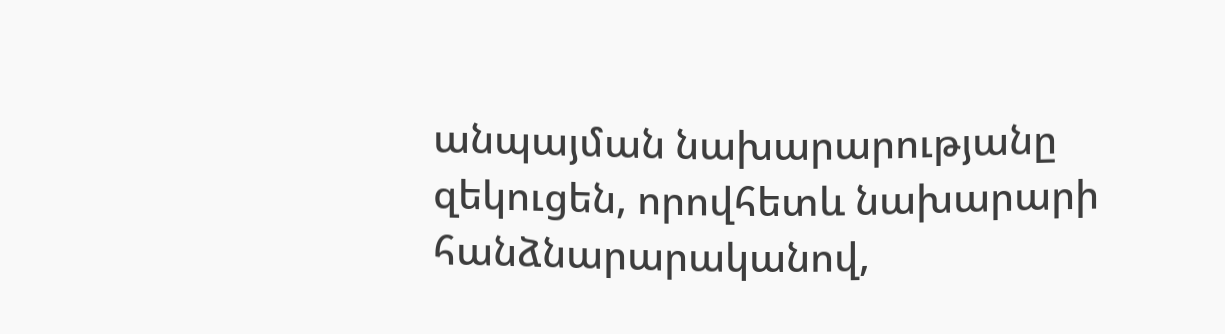անպայման նախարարությանը զեկուցեն, որովհետև նախարարի հանձնարարականով,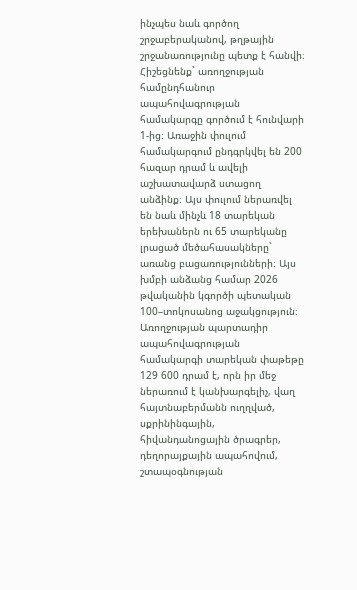ինչպես նաև գործող շրջաբերականով, թղթային շրջանառությունը պետք է հանվի։
Հիշեցնենք` առողջության համընդհանուր ապահովագրության համակարգը գործում է հունվարի 1-ից։ Առաջին փուլում համակարգում ընդգրկվել են 200 հազար դրամ և ավելի աշխատավարձ ստացող անձինք։ Այս փուլում ներառվել են նաև մինչև 18 տարեկան երեխաներն ու 65 տարեկանը լրացած մեծահասակները` առանց բացառությունների։ Այս խմբի անձանց համար 2026 թվականին կգործի պետական 100–տոկոսանոց աջակցություն։
Առողջության պարտադիր ապահովագրության համակարգի տարեկան փաթեթը 129 600 դրամ է, որն իր մեջ ներառում է կանխարգելիչ, վաղ հայտնաբերմանն ուղղված, սքրինինգային, հիվանդանոցային ծրագրեր, դեղորայքային ապահովում, շտապօգնության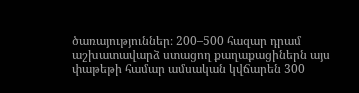ծառայություններ։ 200–500 հազար դրամ աշխատավարձ ստացող քաղաքացիներն այս փաթեթի համար ամսական կվճարեն 300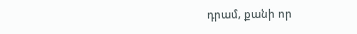դրամ, քանի որ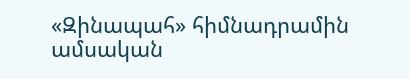«Զինապահ» հիմնադրամին ամսական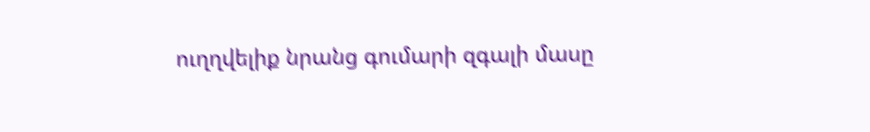ուղղվելիք նրանց գումարի զգալի մասը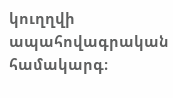կուղղվի ապահովագրական համակարգ։